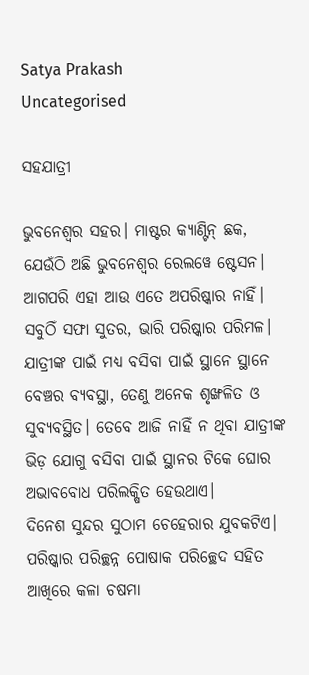Satya Prakash
Uncategorised

ସହଯାତ୍ରୀ

ଭୁବନେଶ୍ବର ସହର। ମାଷ୍ଟର କ୍ୟାଣ୍ଟିନ୍ ଛକ, ଯେଉଁଠି ଅଛି ଭୁବନେଶ୍ବର ରେଲୱେ ଷ୍ଟେସନ। ଆଗପରି ଏହା ଆଉ ଏତେ ଅପରିଷ୍କାର ନାହିଁ। ସବୁଠିଁ ସଫା ସୁତର, ଭାରି ପରିଷ୍କାର ପରିମଳ। ଯାତ୍ରୀଙ୍କ ପାଇଁ ମଧ୍ୟ ବସିବା ପାଇଁ ସ୍ଥାନେ ସ୍ଥାନେ ବେଞ୍ଚର ବ୍ୟବସ୍ଥା, ତେଣୁ ଅନେକ ଶୃଙ୍ଖଳିତ ଓ ସୁବ୍ୟବସ୍ଥିତ। ତେବେ ଆଜି ନାହିଁ ନ ଥିବା ଯାତ୍ରୀଙ୍କ ଭିଡ଼ ଯୋଗୁ ବସିବା ପାଇଁ ସ୍ଥାନର ଟିକେ ଘୋର ଅଭାବବୋଧ ପରିଲକ୍ଷିତ ହେଉଥାଏ।
ଦିନେଶ ସୁନ୍ଦର ସୁଠାମ ଚେହେରାର ଯୁବକଟିଏ। ପରିଷ୍କାର ପରିଚ୍ଛନ୍ନ ପୋଷାକ ପରିଚ୍ଛେଦ ସହିତ ଆଖିରେ କଳା ଚଷମା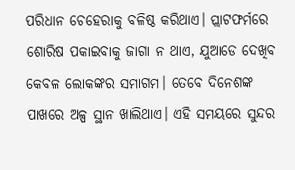ପରିଧାନ ଚେହେରାକୁ ବଳିଷ୍ଠ କରିଥାଏ। ପ୍ଲାଟଫର୍ମରେ ଶୋରିଷ ପକାଇବାକୁ ଜାଗା ନ ଥାଏ, ଯୁଆଡେ ଦେଖିବ କେବଳ ଲୋକଙ୍କର ସମାଗମ। ତେବେ ଦିନେଶଙ୍କ ପାଖରେ ଅଳ୍ପ ସ୍ଥାନ ଖାଲିଥାଏ। ଏହି ସମୟରେ ସୁନ୍ଦର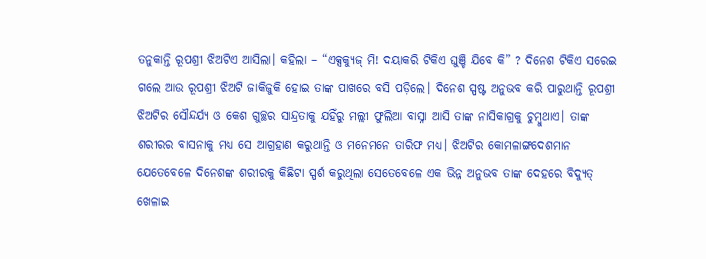ତନୁକାନ୍ତି ରୂପଶ୍ରୀ ଝିଅଟିଏ ଆସିଲା। କହିଲା – “ଏକ୍ସକ୍ଯୁଜ୍ ମି! ଦୟାକରି ଟିକିଏ ଘୁଞ୍ଚି ଯିବେ କି” ? ଦିନେଶ ଟିକିଏ ସରେଇ ଗଲେ ଆଉ ରୂପଶ୍ରୀ ଝିଅଟି ଜାକିଜୁକି ହୋଇ ତାଙ୍କ ପାଖରେ ବସି ପଡ଼ିଲେ। ଦିନେଶ ସ୍ପଷ୍ଟ ଅନୁଭବ କରି ପାରୁଥାନ୍ତି ରୂପଶ୍ରୀ ଝିଅଟିର ସୌନ୍ଦର୍ଯ୍ୟ ଓ କେଶ ଗୁଚ୍ଛର ସାନ୍ଦ୍ରତାକୁ ଯହିଁରୁ ମଲ୍ଲୀ ଫୁଲିଆ ବାସ୍ନା ଆସି ତାଙ୍କ ନାସିକାଗ୍ରକୁ ଚୁମ୍ବୁଥାଏ। ତାଙ୍କ ଶରୀରର ବାସନାକୁ ମଧ୍ଯ ସେ ଆଗ୍ରହାଣ କରୁଥାନ୍ତି ଓ ମନେମନେ ତାରିଫ ମଧ୍ୟ। ଝିଅଟିର କୋମଳାଙ୍ଗଦେଶମାନ ଯେତେବେଳେ ଦିନେଶଙ୍କ ଶରୀରକୁ କିଛିଟା ସ୍ପର୍ଶ କରୁଥିଲା ସେତେବେଳେ ଏକ ଭିନ୍ନ ଅନୁଭବ ତାଙ୍କ ଦେହରେ ବିଦ୍ୟୁତ୍ ଖେଳାଇ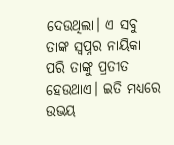ଦେଉଥିଲା। ଏ ସବୁ ତାଙ୍କ ସ୍ଵପ୍ନର ନାୟିକା ପରି ତାଙ୍କୁ ପ୍ରତୀତ ହେଉଥାଏ। ଇତି ମଧ୍ୟରେ ଉଭୟ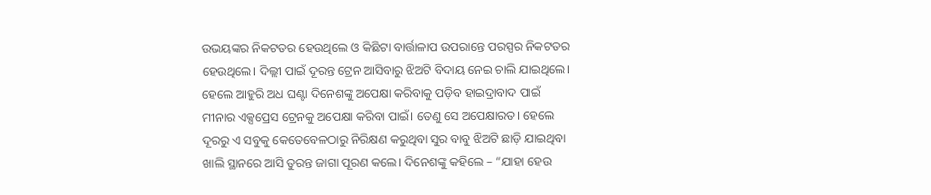ଉଭୟଙ୍କର ନିକଟତର ହେଉଥିଲେ ଓ କିଛିଟା ବାର୍ତ୍ତାଳାପ ଉପରାନ୍ତେ ପରସ୍ପର ନିକଟତର ହେଉଥିଲେ। ଦିଲ୍ଲୀ ପାଇଁ ଦୂରନ୍ତ ଟ୍ରେନ ଆସିବାରୁ ଝିଅଟି ବିଦାୟ ନେଇ ଚାଲି ଯାଇଥିଲେ। ହେଲେ ଆହୁରି ଅଧ ଘଣ୍ଟା ଦିନେଶଙ୍କୁ ଅପେକ୍ଷା କରିବାକୁ ପଡ଼ିବ ହାଇଦ୍ରାବାଦ ପାଇଁ ମୀନାର ଏକ୍ସପ୍ରେସ ଟ୍ରେନକୁ ଅପେକ୍ଷା କରିବା ପାଇଁ। ତେଣୁ ସେ ଅପେକ୍ଷାରତ। ହେଲେ ଦୂରରୁ ଏ ସବୁକୁ କେତେବେଳଠାରୁ ନିରିକ୍ଷଣ କରୁଥିବା ସୁର ବାବୁ ଝିଅଟି ଛାଡ଼ି ଯାଇଥିବା ଖାଲି ସ୍ଥାନରେ ଆସି ତୁରନ୍ତ ଜାଗା ପୂରଣ କଲେ। ଦିନେଶଙ୍କୁ କହିଲେ – “ଯାହା ହେଉ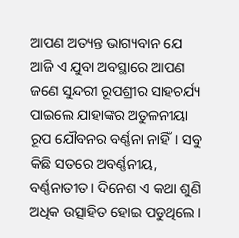ଆପଣ ଅତ୍ୟନ୍ତ ଭାଗ୍ୟବାନ ଯେ ଆଜି ଏ ଯୁବା ଅବସ୍ଥାରେ ଆପଣ ଜଣେ ସୁନ୍ଦରୀ ରୂପଶ୍ରୀର ସାହଚର୍ଯ୍ୟ ପାଇଲେ ଯାହାଙ୍କର ଅତୁଳନୀୟା ରୂପ ଯୌବନର ବର୍ଣ୍ଣନା ନାହିଁ। ସବୁ କିଛି ସତରେ ଅବର୍ଣ୍ଣନୀୟ, ବର୍ଣ୍ଣନାତୀତ। ଦିନେଶ ଏ କଥା ଶୁଣି ଅଧିକ ଉତ୍ସାହିତ ହୋଇ ପଡୁଥିଲେ।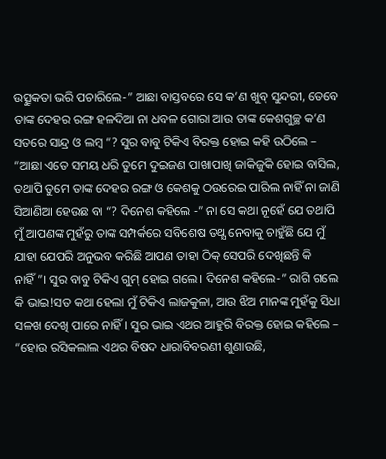ଉତ୍ସୁକତା ଭରି ପଚାରିଲେ-” ଆଛା ବାସ୍ତବରେ ସେ କ’ଣ ଖୁବ୍ ସୁନ୍ଦରୀ, ତେବେ ତାଙ୍କ ଦେହର ରଙ୍ଗ ହଳଦିଆ ନା ଧବଳ ଗୋରା ଆଉ ତାଙ୍କ କେଶଗୁଚ୍ଛ କ’ଣ ସତରେ ସାନ୍ଦ୍ର ଓ ଲମ୍ବ “? ସୁର ବାବୁ ଟିକିଏ ବିରକ୍ତ ହୋଇ କହି ଉଠିଲେ – “ଆଛା ଏତେ ସମୟ ଧରି ତୁମେ ଦୁଇଜଣ ପାଖାପାଖି ଜାକିଜୁକି ହୋଇ ବାସିଲ, ତଥାପି ତୁମେ ତାଙ୍କ ଦେହର ରଙ୍ଗ ଓ କେଶକୁ ଠଉରେଇ ପାରିଲ ନାହିଁ ନା ଜାଣି ସିଆଣିଆ ହେଉଛ ବା “? ଦିନେଶ କହିଲେ -” ନା ସେ କଥା ନୂହେଁ ଯେ ତଥାପି ମୁଁ ଆପଣଙ୍କ ମୁହଁରୁ ତାଙ୍କ ସମ୍ପର୍କରେ ସବିଶେଷ ତଥ୍ଯ ନେବାକୁ ଚାହୁଁଛି ଯେ ମୁଁ ଯାହା ଯେପରି ଅନୁଭବ କରିଛି ଆପଣ ତାହା ଠିକ୍ ସେପରି ଦେଖିଛନ୍ତି କି ନାହିଁ”। ସୁର ବାବୁ ଟିକିଏ ଗୁମ୍ ହୋଇ ଗଲେ। ଦିନେଶ କହିଲେ-” ରାଗି ଗଲେ କି ଭାଇ!ସତ କଥା ହେଲା ମୁଁ ଟିକିଏ ଲାଜକୁଳା, ଆଉ ଝିଅ ମାନଙ୍କ ମୁହଁକୁ ସିଧା ସଳଖ ଦେଖି ପାରେ ନାହିଁ। ସୁର ଭାଇ ଏଥର ଆହୁରି ବିରକ୍ତ ହୋଇ କହିଲେ – “ହୋଉ ରସିକଲାଲ ଏଥର ବିଷଦ ଧାରାବିବରଣୀ ଶୁଣାଉଛି,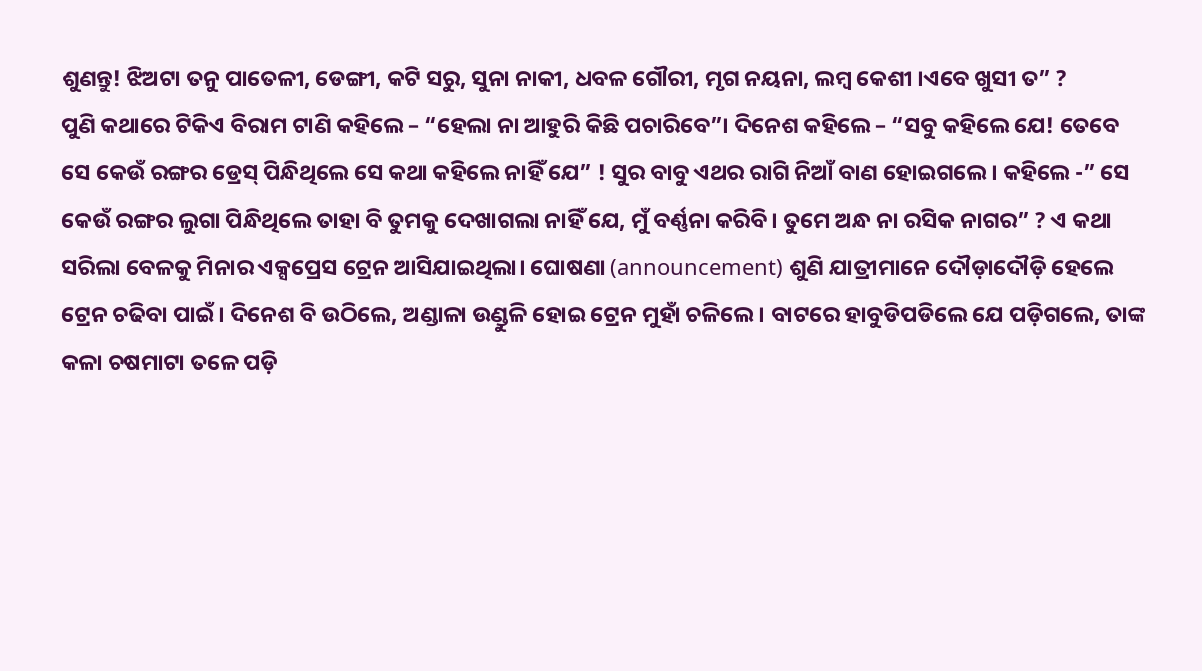ଶୁଣନ୍ତୁ! ଝିଅଟା ତନୁ ପାତେଳୀ, ଡେଙ୍ଗୀ, କଟି ସରୁ, ସୁନା ନାକୀ, ଧବଳ ଗୌରୀ, ମୃଗ ନୟନା, ଲମ୍ବ କେଶୀ ।ଏବେ ଖୁସୀ ତ” ?
ପୁଣି କଥାରେ ଟିକିଏ ବିରାମ ଟାଣି କହିଲେ – “ହେଲା ନା ଆହୁରି କିଛି ପଚାରିବେ”। ଦିନେଶ କହିଲେ – “ସବୁ କହିଲେ ଯେ! ତେବେ ସେ କେଉଁ ରଙ୍ଗର ଡ୍ରେସ୍ ପିନ୍ଧିଥିଲେ ସେ କଥା କହିଲେ ନାହିଁ ଯେ” ! ସୁର ବାବୁ ଏଥର ରାଗି ନିଆଁ ବାଣ ହୋଇଗଲେ। କହିଲେ -” ସେ କେଉଁ ରଙ୍ଗର ଲୁଗା ପିନ୍ଧିଥିଲେ ତାହା ବି ତୁମକୁ ଦେଖାଗଲା ନାହିଁ ଯେ, ମୁଁ ବର୍ଣ୍ଣନା କରିବି। ତୁମେ ଅନ୍ଧ ନା ରସିକ ନାଗର” ? ଏ କଥା ସରିଲା ବେଳକୁ ମିନାର ଏକ୍ସପ୍ରେସ ଟ୍ରେନ ଆସିଯାଇଥିଲା। ଘୋଷଣା (announcement) ଶୁଣି ଯାତ୍ରୀମାନେ ଦୌଡ଼ାଦୌଡ଼ି ହେଲେ ଟ୍ରେନ ଚଢିବା ପାଇଁ। ଦିନେଶ ବି ଉଠିଲେ, ଅଣ୍ଡାଳା ଉଣ୍ଡୁଳି ହୋଇ ଟ୍ରେନ ମୁହାଁ ଚଳିଲେ। ବାଟରେ ହାବୁଡିପଡିଲେ ଯେ ପଡ଼ିଗଲେ, ତାଙ୍କ କଳା ଚଷମାଟା ତଳେ ପଡ଼ି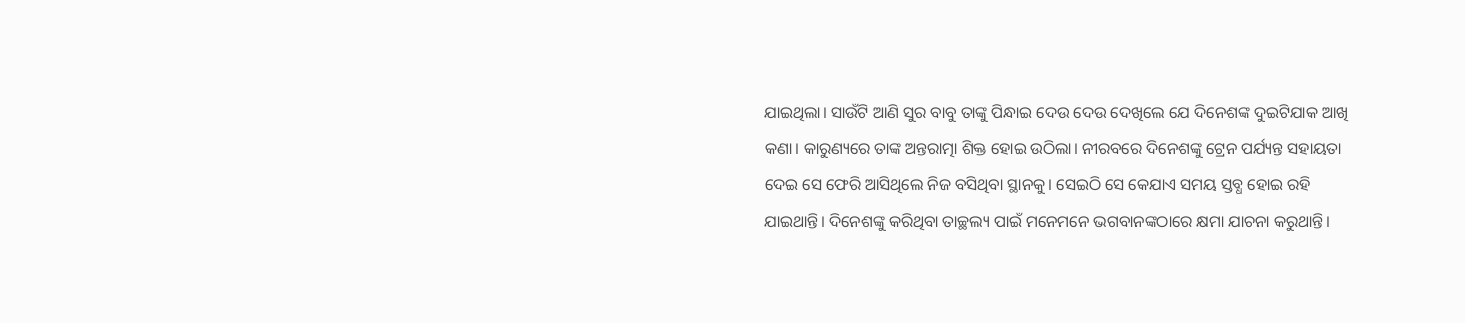ଯାଇଥିଲା। ସାଉଁଟି ଆଣି ସୁର ବାବୁ ତାଙ୍କୁ ପିନ୍ଧାଇ ଦେଉ ଦେଉ ଦେଖିଲେ ଯେ ଦିନେଶଙ୍କ ଦୁଇଟିଯାକ ଆଖି କଣା। କାରୁଣ୍ୟରେ ତାଙ୍କ ଅନ୍ତରାତ୍ମା ଶିକ୍ତ ହୋଇ ଉଠିଲା। ନୀରବରେ ଦିନେଶଙ୍କୁ ଟ୍ରେନ ପର୍ଯ୍ୟନ୍ତ ସହାୟତା ଦେଇ ସେ ଫେରି ଆସିଥିଲେ ନିଜ ବସିଥିବା ସ୍ଥାନକୁ। ସେଇଠି ସେ କେଯାଏ ସମୟ ସ୍ତବ୍ଧ ହୋଇ ରହି ଯାଇଥାନ୍ତି। ଦିନେଶଙ୍କୁ କରିଥିବା ତାଚ୍ଛଲ୍ୟ ପାଇଁ ମନେମନେ ଭଗବାନଙ୍କଠାରେ କ୍ଷମା ଯାଚନା କରୁଥାନ୍ତି।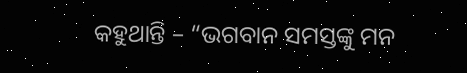କହୁଥାନ୍ତି – “ଭଗବାନ ସମସ୍ତଙ୍କୁ ମନ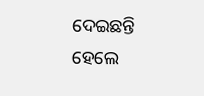ଦେଇଛନ୍ତି ହେଲେ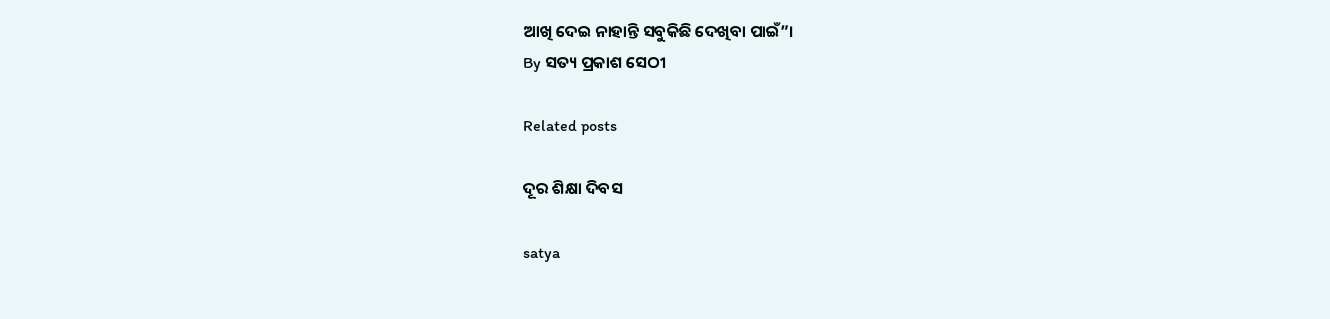ଆଖି ଦେଇ ନାହାନ୍ତି ସବୁକିଛି ଦେଖିବା ପାଇଁ”।
By ସତ୍ୟ ପ୍ରକାଶ ସେଠୀ

Related posts

ଦୂର ଶିକ୍ଷା ଦିବସ

satya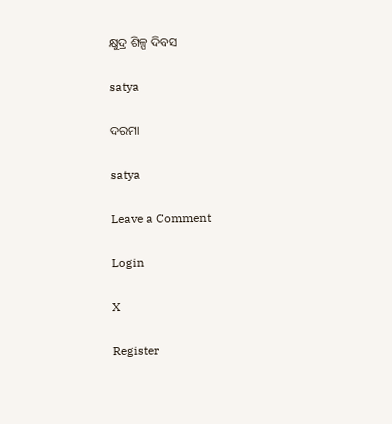କ୍ଷୁଦ୍ର ଶିଳ୍ପ ଦିବସ

satya

ଦରମା

satya

Leave a Comment

Login

X

Register